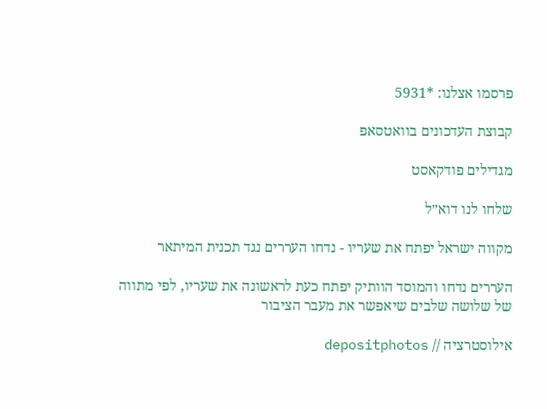פרסמו אצלנו: *5931

קבוצת העדכונים בוואטסאפ

מגדילים פודקאסט

שלחו לנו דוא״ל

מקווה ישראל יפתח את שעריו - נדחו העררים נגד תכנית המיתאר

העררים נדחו והמוסד הוותיק יפתח כעת לראשונה את שעריו, לפי מתווה של שלושה שלבים שיאפשר את מעבר הציבור

אילוסטרציה // depositphotos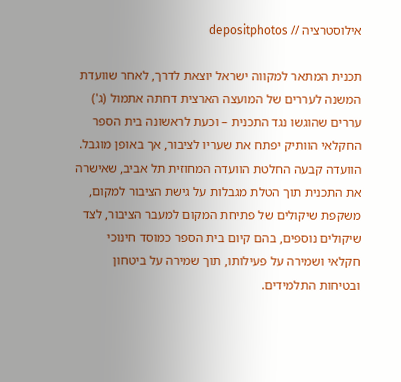אילוסטרציה // depositphotos

תכנית המתאר למקווה ישראל יוצאת לדרך, לאחר שוועדת המשנה לעררים של המועצה הארצית דחתה אתמול (ג') עררים שהוגשו נגד התכנית – וכעת לראשונה בית הספר החקלאי הוותיק יפתח את שעריו לציבור, אך באופן מוגבל. הוועדה קבעה החלטת הוועדה המחוזית תל אביב, שאישרה את התכנית תוך הטלת מגבלות על גישת הציבור למקום, משקפת שיקולים של פתיחת המקום למעבר הציבור, לצד שיקולים נוספים, בהם קיום בית הספר כמוסד חינוכי חקלאי ושמירה על פעילותו, תוך שמירה על ביטחון ובטיחות התלמידים.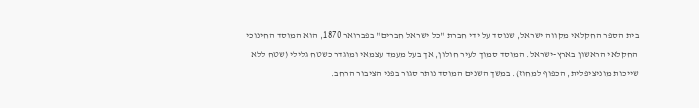בית הספר החקלאי מקווה ישראל, שנוסד על ידי חברת "כל ישראל חברים" בפברואר 1870, הוא המוסד החינוכי החקלאי הראשון בארץ-ישראל. המוסד סמוך לעיר חולון, אך בעל מעמד עצמאי ומוגדר כשטח גלילי (שטח ללא שייכות מוניציפלית, הכפוף למחוז). במשך השנים המוסד נותר סגור בפני הציבור הרחב.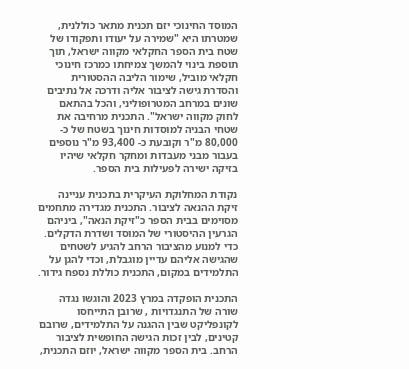המוסד החינוכי יזם תכנית מתאר כוללנית, שמטרתו היא "שמירה על יעודו ותפקודו של שטח בית הספר החקלאי מקווה ישראל, תוך תוספת בינוי להמשך צמיחתו כמרכז חינוכי חקלאי מוביל, שימור הליבה ההסטורית והסדרת גישה לציבור אליה ודרכה אל נתיבים שונים במרחב המטרופוליני, והכל בהתאם לחוק מקווה ישראל". התכנית מרחיבה את שטחי הבניה למוסדות חינוך בשטח של כ- 80,000 מ"ר וקובעת כ- 93,400 מ"ר נוספים בעבור מבני מעבדות ומחקר חקלאי שיהיו בזיקה ישירה לפעילות בית הספר.

נקודת המחלוקת העיקרית בתכנית עניינה זיקת ההנאה לציבור. התכנית מגדירה מתחמים מסוימים בבית הספר כ"זיקת הנאה", ביניהם הגרעין ההיסטורי של המוסד ושדרת הדקלים. כדי למנוע מהציבור הרחב להגיע לשטחים שהגישה אליהם עדיין מוגבלת, וכדי להגן על התלמידים במקום, התכנית כוללת נספח גידור.

התכנית הופקדה במרץ 2023 והוגשו נגדה שורה של התנגדויות , שרובן התייחסו לקונפליקט שבין ההגנה על התלמידים, שרובם קטינים, לבין זכות הגישה החופשית לציבור הרחב. בית הספר מקווה ישראל, יוזם התכנית,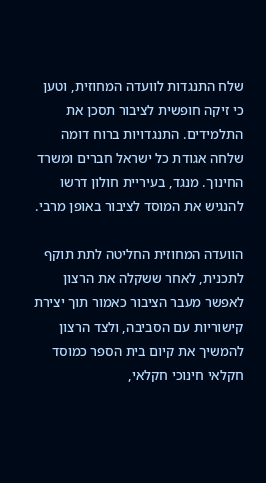שלח התנגדות לוועדה המחוזית, וטען כי זיקה חופשית לציבור תסכן את התלמידים. התנגדויות ברוח דומה שלחה אגודת כל ישראל חברים ומשרד החינוך. מנגד, בעיריית חולון דרשו להנגיש את המוסד לציבור באופן מרבי.

הוועדה המחוזית החליטה לתת תוקף לתכנית, לאחר ששקלה את הרצון לאפשר מעבר הציבור כאמור תוך יצירת קישוריות עם הסביבה, ולצד הרצון להמשיך את קיום בית הספר כמוסד חקלאי חינוכי חקלאי,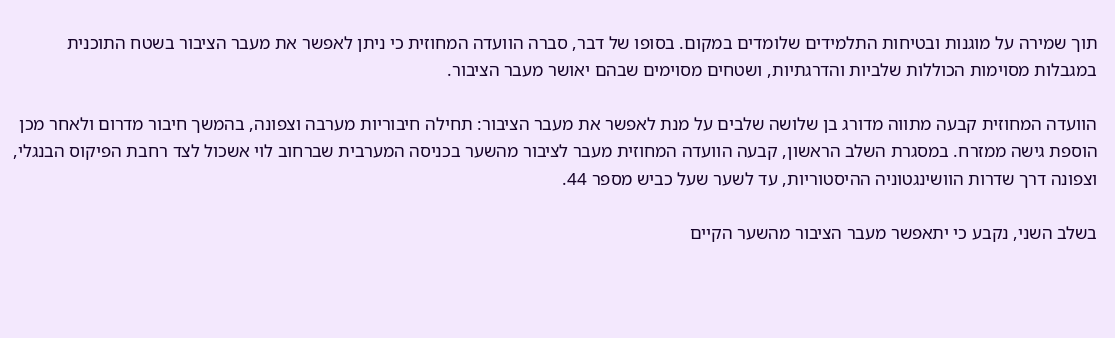תוך שמירה על מוגנות ובטיחות התלמידים שלומדים במקום. בסופו של דבר, סברה הוועדה המחוזית כי ניתן לאפשר את מעבר הציבור בשטח התוכנית במגבלות מסוימות הכוללות שלביות והדרגתיות, ושטחים מסוימים שבהם יאושר מעבר הציבור.

הוועדה המחוזית קבעה מתווה מדורג בן שלושה שלבים על מנת לאפשר את מעבר הציבור: תחילה חיבוריות מערבה וצפונה, בהמשך חיבור מדרום ולאחר מכן הוספת גישה ממזרח. במסגרת השלב הראשון, קבעה הוועדה המחוזית מעבר לציבור מהשער בכניסה המערבית שברחוב לוי אשכול לצד רחבת הפיקוס הבנגלי, וצפונה דרך שדרות הוושינגטוניה ההיסטוריות, עד לשער שעל כביש מספר 44.

בשלב השני, נקבע כי יתאפשר מעבר הציבור מהשער הקיים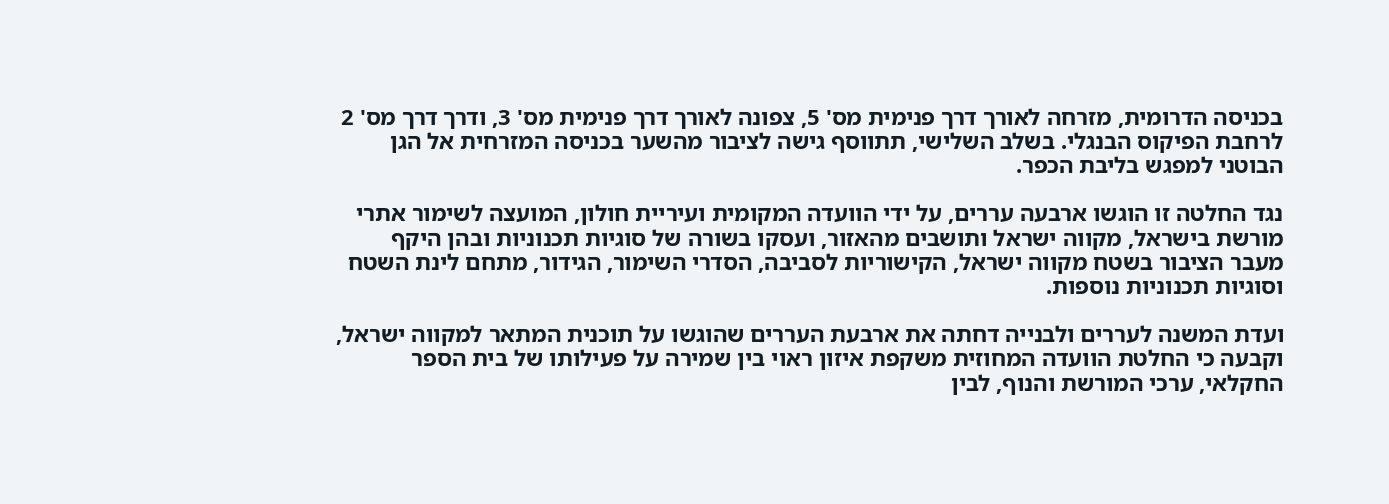בכניסה הדרומית, מזרחה לאורך דרך פנימית מס' 5, צפונה לאורך דרך פנימית מס' 3, ודרך דרך מס' 2 לרחבת הפיקוס הבנגלי. בשלב השלישי, תתווסף גישה לציבור מהשער בכניסה המזרחית אל הגן הבוטני למפגש בליבת הכפר.

נגד החלטה זו הוגשו ארבעה עררים, על ידי הוועדה המקומית ועיריית חולון, המועצה לשימור אתרי מורשת בישראל, מקווה ישראל ותושבים מהאזור, ועסקו בשורה של סוגיות תכנוניות ובהן היקף מעבר הציבור בשטח מקווה ישראל, הקישוריות לסביבה, הסדרי השימור, הגידור, מתחם לינת השטח וסוגיות תכנוניות נוספות.

ועדת המשנה לעררים ולבנייה דחתה את ארבעת העררים שהוגשו על תוכנית המתאר למקווה ישראל, וקבעה כי החלטת הוועדה המחוזית משקפת איזון ראוי בין שמירה על פעילותו של בית הספר החקלאי, ערכי המורשת והנוף, לבין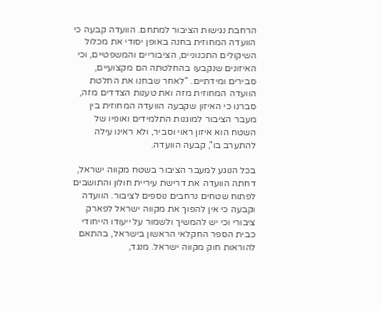הרחבת נגישות הציבור למתחם. הוועדה קבעה כי הוועדה המחוזית בחנה באופן יסודי את מכלול השיקולים התכנוניים, הציבוריים והמשפטיים, וכי האיזונים שנקבעו בהחלטתה הם מקצועיים, סבירים ומידתיים. "לאחר שבחנו את החלטת הוועדה המחוזית מזה ואת טענות הצדדים מזה, סברנו כי האיזון שקבעה הוועדה המחוזית בין מעבר הציבור למוגנות התלמידים ואופיו של השטח הוא איזון ראוי וסביר, ולא ראינו עילה להתערב בו", קבעה הוועדה.

בכל הנוגע למעבר הציבור בשטח מקווה ישראל, דחתה הוועדה את דרישת עיריית חולון והתושבים לפתוח שטחים נרחבים נוספים לציבור. הוועדה וקבעה כי אין להפוך את מקווה ישראל לפארק ציבורי וכי יש להמשיך ולשמור על ייעודו הייחודי כבית הספר החקלאי הראשון בישראל, בהתאם להוראות חוק מקווה ישראל. מנגד,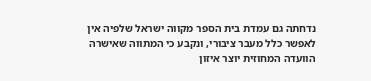נדחתה גם עמדת בית הספר מקווה ישראל שלפיה אין לאפשר כלל מעבר ציבורי, ונקבע כי המתווה שאישרה הוועדה המחוזית יוצר איזון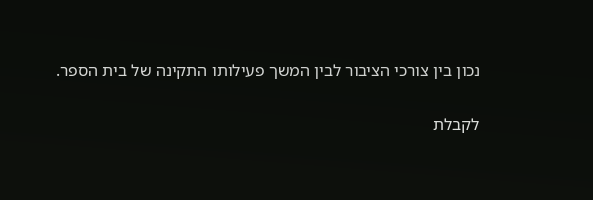נכון בין צורכי הציבור לבין המשך פעילותו התקינה של בית הספר.

לקבלת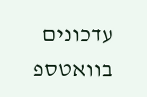עדכונים בוואטספ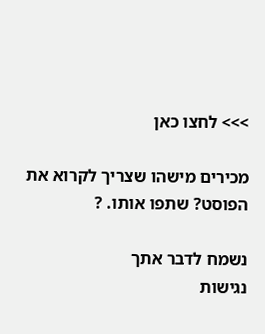>>> לחצו כאן

מכירים מישהו שצריך לקרוא את הפוסט? שתפו אותו. ?

נשמח לדבר אתך
נגישות